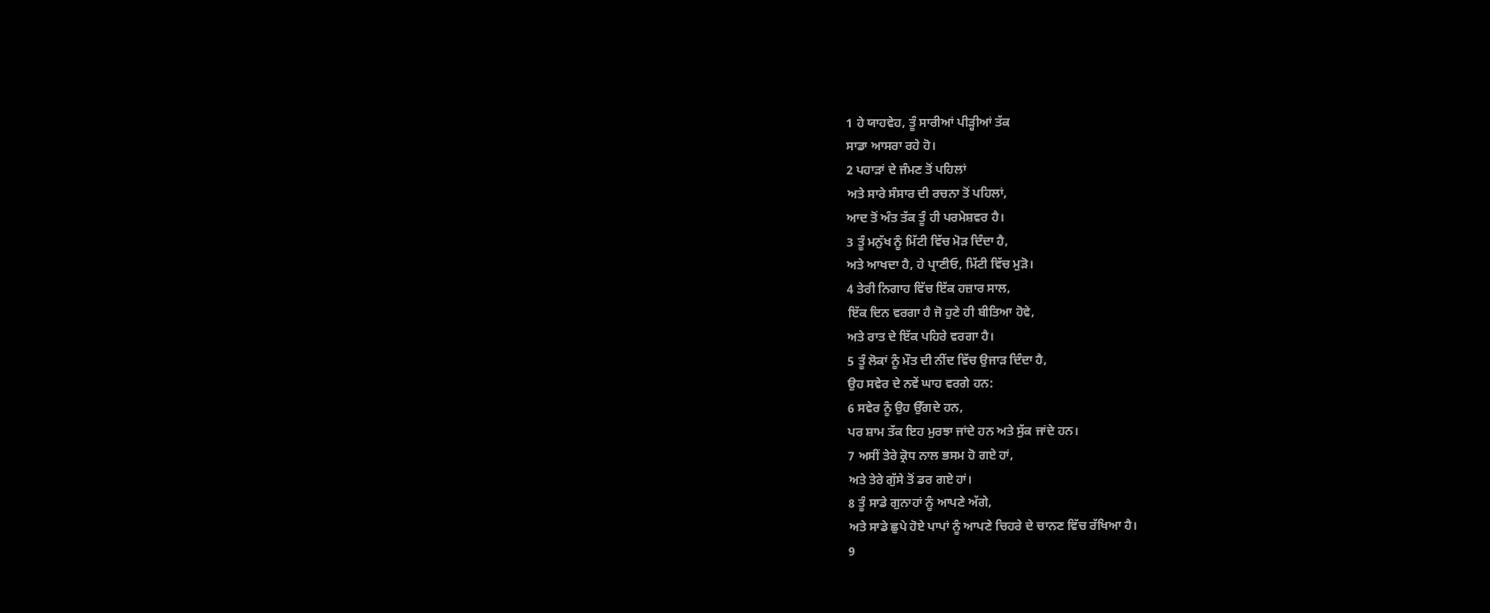1 ਹੇ ਯਾਹਵੇਹ, ਤੂੰ ਸਾਰੀਆਂ ਪੀੜ੍ਹੀਆਂ ਤੱਕ
ਸਾਡਾ ਆਸਰਾ ਰਹੇ ਹੋ।
2 ਪਹਾੜਾਂ ਦੇ ਜੰਮਣ ਤੋਂ ਪਹਿਲਾਂ
ਅਤੇ ਸਾਰੇ ਸੰਸਾਰ ਦੀ ਰਚਨਾ ਤੋਂ ਪਹਿਲਾਂ,
ਆਦ ਤੋਂ ਅੰਤ ਤੱਕ ਤੂੰ ਹੀ ਪਰਮੇਸ਼ਵਰ ਹੈ।
3 ਤੂੰ ਮਨੁੱਖ ਨੂੰ ਮਿੱਟੀ ਵਿੱਚ ਮੋੜ ਦਿੰਦਾ ਹੈ,
ਅਤੇ ਆਖਦਾ ਹੈ, ਹੇ ਪ੍ਰਾਣੀਓ, ਮਿੱਟੀ ਵਿੱਚ ਮੁੜੋ।
4 ਤੇਰੀ ਨਿਗਾਹ ਵਿੱਚ ਇੱਕ ਹਜ਼ਾਰ ਸਾਲ,
ਇੱਕ ਦਿਨ ਵਰਗਾ ਹੈ ਜੋ ਹੁਣੇ ਹੀ ਬੀਤਿਆ ਹੋਵੇ,
ਅਤੇ ਰਾਤ ਦੇ ਇੱਕ ਪਹਿਰੇ ਵਰਗਾ ਹੈ।
5 ਤੂੰ ਲੋਕਾਂ ਨੂੰ ਮੌਤ ਦੀ ਨੀਂਦ ਵਿੱਚ ਉਜਾੜ ਦਿੰਦਾ ਹੈ,
ਉਹ ਸਵੇਰ ਦੇ ਨਵੇਂ ਘਾਹ ਵਰਗੇ ਹਨ:
6 ਸਵੇਰ ਨੂੰ ਉਹ ਉੱਗਦੇ ਹਨ,
ਪਰ ਸ਼ਾਮ ਤੱਕ ਇਹ ਮੁਰਝਾ ਜਾਂਦੇ ਹਨ ਅਤੇ ਸੁੱਕ ਜਾਂਦੇ ਹਨ।
7 ਅਸੀਂ ਤੇਰੇ ਕ੍ਰੋਧ ਨਾਲ ਭਸਮ ਹੋ ਗਏ ਹਾਂ,
ਅਤੇ ਤੇਰੇ ਗੁੱਸੇ ਤੋਂ ਡਰ ਗਏ ਹਾਂ।
8 ਤੂੰ ਸਾਡੇ ਗੁਨਾਹਾਂ ਨੂੰ ਆਪਣੇ ਅੱਗੇ,
ਅਤੇ ਸਾਡੇ ਛੁਪੇ ਹੋਏ ਪਾਪਾਂ ਨੂੰ ਆਪਣੇ ਚਿਹਰੇ ਦੇ ਚਾਨਣ ਵਿੱਚ ਰੱਖਿਆ ਹੈ।
9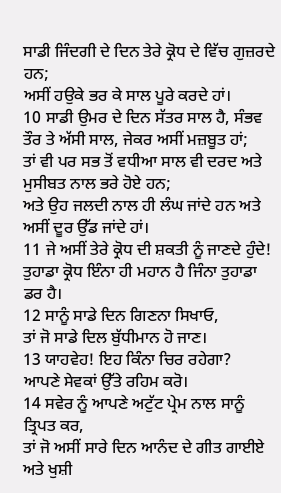ਸਾਡੀ ਜਿੰਦਗੀ ਦੇ ਦਿਨ ਤੇਰੇ ਕ੍ਰੋਧ ਦੇ ਵਿੱਚ ਗੁਜ਼ਰਦੇ ਹਨ;
ਅਸੀਂ ਹਉਕੇ ਭਰ ਕੇ ਸਾਲ ਪੂਰੇ ਕਰਦੇ ਹਾਂ।
10 ਸਾਡੀ ਉਮਰ ਦੇ ਦਿਨ ਸੱਤਰ ਸਾਲ ਹੈ, ਸੰਭਵ ਤੌਰ ਤੇ ਅੱਸੀ ਸਾਲ, ਜੇਕਰ ਅਸੀਂ ਮਜ਼ਬੂਤ ਹਾਂ;
ਤਾਂ ਵੀ ਪਰ ਸਭ ਤੋਂ ਵਧੀਆ ਸਾਲ ਵੀ ਦਰਦ ਅਤੇ ਮੁਸੀਬਤ ਨਾਲ ਭਰੇ ਹੋਏ ਹਨ;
ਅਤੇ ਉਹ ਜਲਦੀ ਨਾਲ ਹੀ ਲੰਘ ਜਾਂਦੇ ਹਨ ਅਤੇ ਅਸੀਂ ਦੂਰ ਉੱਡ ਜਾਂਦੇ ਹਾਂ।
11 ਜੇ ਅਸੀਂ ਤੇਰੇ ਕ੍ਰੋਧ ਦੀ ਸ਼ਕਤੀ ਨੂੰ ਜਾਣਦੇ ਹੁੰਦੇ!
ਤੁਹਾਡਾ ਕ੍ਰੋਧ ਇੰਨਾ ਹੀ ਮਹਾਨ ਹੈ ਜਿੰਨਾ ਤੁਹਾਡਾ ਡਰ ਹੈ।
12 ਸਾਨੂੰ ਸਾਡੇ ਦਿਨ ਗਿਣਨਾ ਸਿਖਾਓ,
ਤਾਂ ਜੋ ਸਾਡੇ ਦਿਲ ਬੁੱਧੀਮਾਨ ਹੋ ਜਾਣ।
13 ਯਾਹਵੇਹ! ਇਹ ਕਿੰਨਾ ਚਿਰ ਰਹੇਗਾ?
ਆਪਣੇ ਸੇਵਕਾਂ ਉੱਤੇ ਰਹਿਮ ਕਰੋ।
14 ਸਵੇਰ ਨੂੰ ਆਪਣੇ ਅਟੁੱਟ ਪ੍ਰੇਮ ਨਾਲ ਸਾਨੂੰ ਤ੍ਰਿਪਤ ਕਰ,
ਤਾਂ ਜੋ ਅਸੀਂ ਸਾਰੇ ਦਿਨ ਆਨੰਦ ਦੇ ਗੀਤ ਗਾਈਏ ਅਤੇ ਖੁਸ਼ੀ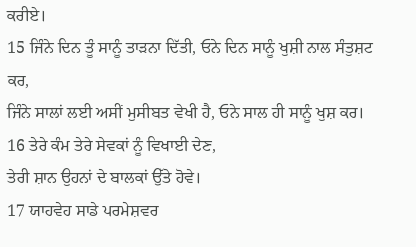ਕਰੀਏ।
15 ਜਿੰਨੇ ਦਿਨ ਤੂੰ ਸਾਨੂੰ ਤਾੜਨਾ ਦਿੱਤੀ, ਓਨੇ ਦਿਨ ਸਾਨੂੰ ਖੁਸ਼ੀ ਨਾਲ ਸੰਤੁਸ਼ਟ ਕਰ,
ਜਿੰਨੇ ਸਾਲਾਂ ਲਈ ਅਸੀਂ ਮੁਸੀਬਤ ਵੇਖੀ ਹੈ, ਓਨੇ ਸਾਲ ਹੀ ਸਾਨੂੰ ਖੁਸ਼ ਕਰ।
16 ਤੇਰੇ ਕੰਮ ਤੇਰੇ ਸੇਵਕਾਂ ਨੂੰ ਵਿਖਾਈ ਦੇਣ,
ਤੇਰੀ ਸ਼ਾਨ ਉਹਨਾਂ ਦੇ ਬਾਲਕਾਂ ਉੱਤੇ ਹੋਵੇ।
17 ਯਾਹਵੇਹ ਸਾਡੇ ਪਰਮੇਸ਼ਵਰ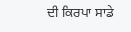ਦੀ ਕਿਰਪਾ ਸਾਡੇ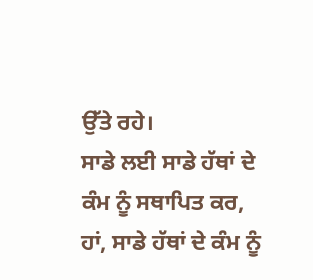ਉੱਤੇ ਰਹੇ।
ਸਾਡੇ ਲਈ ਸਾਡੇ ਹੱਥਾਂ ਦੇ ਕੰਮ ਨੂੰ ਸਥਾਪਿਤ ਕਰ,
ਹਾਂ, ਸਾਡੇ ਹੱਥਾਂ ਦੇ ਕੰਮ ਨੂੰ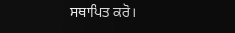ਸਥਾਪਿਤ ਕਰੋ।